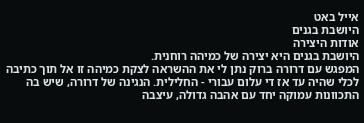אייל באט
היושבת בגנים
אודות היצירה
היושבת בגנים היא יצירה של כמיהה רוחנית.
המפגש עם דרורה ברוק נתן לי את ההשראה לצקת כמיהה זו אל תוך כתיבה לכלי שהיה עד אז די עלום עבורי - החלילית. הנגינה של דרורה, שיש בה התכוונות עמוקה יחד עם אהבה גדולה, עיצבה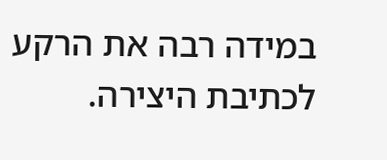במידה רבה את הרקע לכתיבת היצירה.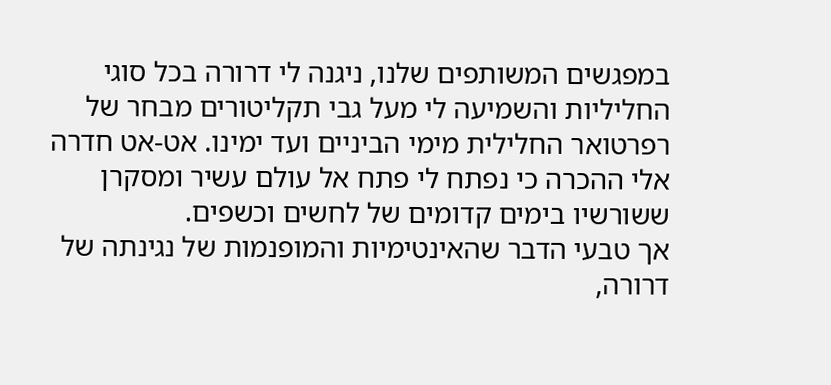במפגשים המשותפים שלנו, ניגנה לי דרורה בכל סוגי החליליות והשמיעה לי מעל גבי תקליטורים מבחר של רפרטואר החלילית מימי הביניים ועד ימינו. אט-אט חדרה אלי ההכרה כי נפתח לי פתח אל עולם עשיר ומסקרן ששורשיו בימים קדומים של לחשים וכשפים.
אך טבעי הדבר שהאינטימיות והמופנמות של נגינתה של דרורה,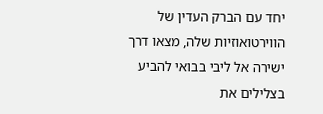יחד עם הברק העדין של הווירטואוזיות שלה, מצאו דרך ישירה אל ליבי בבואי להביע בצלילים את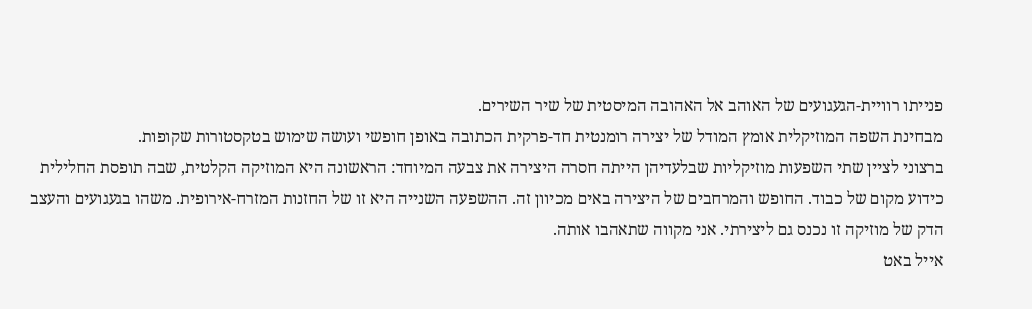פנייתו רוויית-הגעגועים של האוהב אל האהובה המיסטית של שיר השירים.
מבחינת השפה המוזיקלית אומץ המודל של יצירה רומנטית חד-פרקית הכתובה באופן חופשי ועושה שימוש בטקסטורות שקופות.
ברצוני לציין שתי השפעות מוזיקליות שבלעדיהן הייתה חסרה היצירה את צבעה המיוחד: הראשונה היא המוזיקה הקלטית, שבה תופסת החלילית כידוע מקום של כבוד. החופש והמרחבים של היצירה באים מכיוון זה. ההשפעה השנייה היא זו של החזנות המזרח-אירופית. משהו בגעגועים והעצב הדק של מוזיקה זו נכנס גם ליצירתי. אני מקווה שתאהבו אותה.
אייל באט